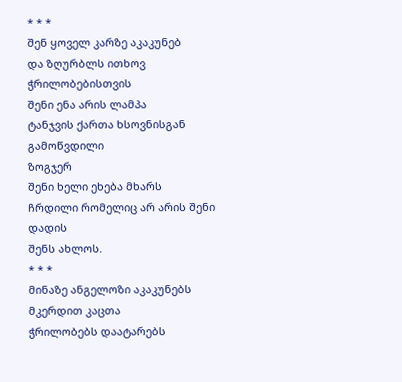* * *
შენ ყოველ კარზე აკაკუნებ
და ზღურბლს ითხოვ ჭრილობებისთვის
შენი ენა არის ლამპა
ტანჯვის ქართა ხსოვნისგან გამოწვდილი
ზოგჯერ
შენი ხელი ეხება მხარს
ჩრდილი რომელიც არ არის შენი დადის
შენს ახლოს.
* * *
მინაზე ანგელოზი აკაკუნებს
მკერდით კაცთა
ჭრილობებს დაატარებს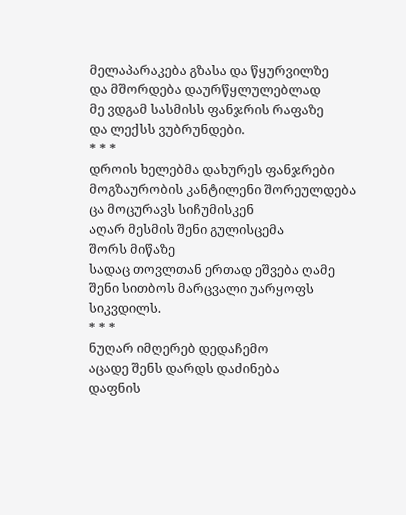მელაპარაკება გზასა და წყურვილზე
და მშორდება დაურწყლულებლად
მე ვდგამ სასმისს ფანჯრის რაფაზე
და ლექსს ვუბრუნდები.
* * *
დროის ხელებმა დახურეს ფანჯრები
მოგზაურობის კანტილენი შორეულდება
ცა მოცურავს სიჩუმისკენ
აღარ მესმის შენი გულისცემა
შორს მიწაზე
სადაც თოვლთან ერთად ეშვება ღამე
შენი სითბოს მარცვალი უარყოფს სიკვდილს.
* * *
ნუღარ იმღერებ დედაჩემო
აცადე შენს დარდს დაძინება
დაფნის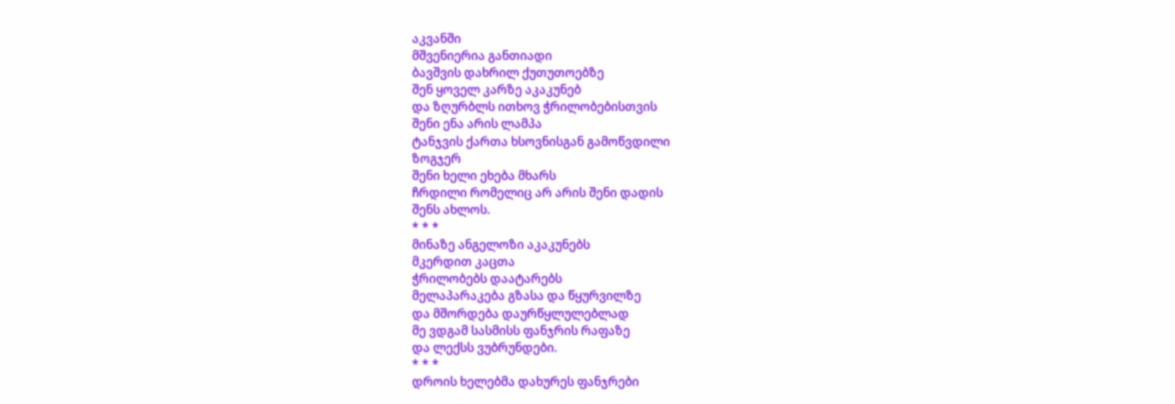აკვანში
მშვენიერია განთიადი
ბავშვის დახრილ ქუთუთოებზე
შენ ყოველ კარზე აკაკუნებ
და ზღურბლს ითხოვ ჭრილობებისთვის
შენი ენა არის ლამპა
ტანჯვის ქართა ხსოვნისგან გამოწვდილი
ზოგჯერ
შენი ხელი ეხება მხარს
ჩრდილი რომელიც არ არის შენი დადის
შენს ახლოს.
* * *
მინაზე ანგელოზი აკაკუნებს
მკერდით კაცთა
ჭრილობებს დაატარებს
მელაპარაკება გზასა და წყურვილზე
და მშორდება დაურწყლულებლად
მე ვდგამ სასმისს ფანჯრის რაფაზე
და ლექსს ვუბრუნდები.
* * *
დროის ხელებმა დახურეს ფანჯრები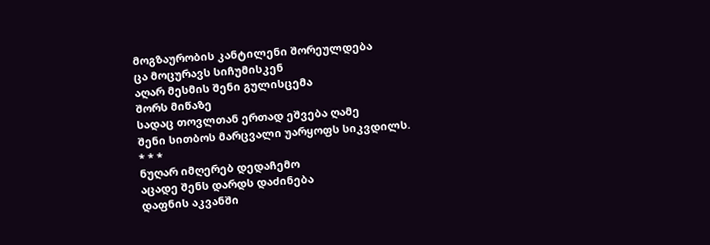მოგზაურობის კანტილენი შორეულდება
ცა მოცურავს სიჩუმისკენ
აღარ მესმის შენი გულისცემა
შორს მიწაზე
სადაც თოვლთან ერთად ეშვება ღამე
შენი სითბოს მარცვალი უარყოფს სიკვდილს.
* * *
ნუღარ იმღერებ დედაჩემო
აცადე შენს დარდს დაძინება
დაფნის აკვანში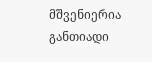მშვენიერია განთიადი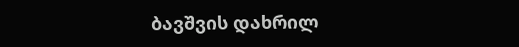ბავშვის დახრილ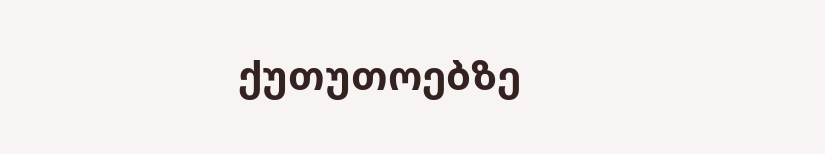ქუთუთოებზე